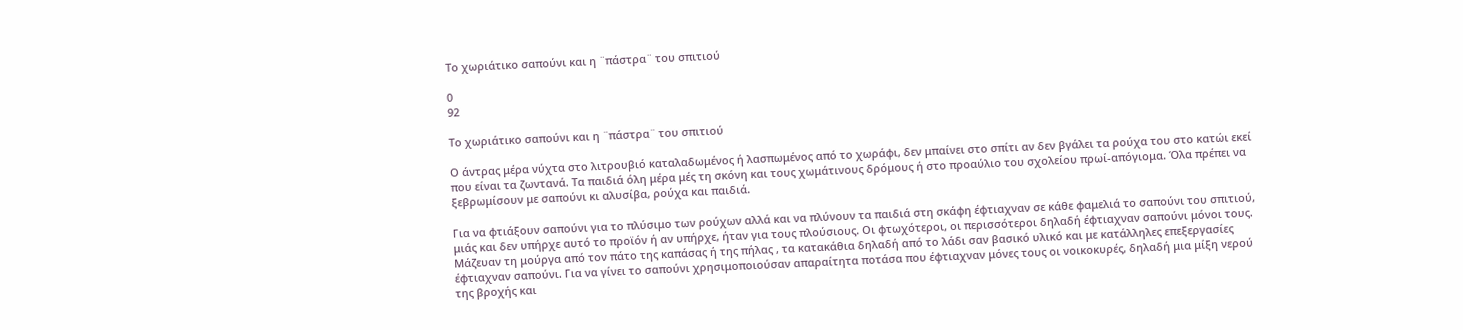Το χωριάτικο σαπούνι και η ¨πάστρα¨ του σπιτιού

0
92

Το χωριάτικο σαπούνι και η ¨πάστρα¨ του σπιτιού

Ο άντρας μέρα νύχτα στο λιτρουβιό καταλαδωμένος ή λασπωμένος από το χωράφι, δεν μπαίνει στο σπίτι αν δεν βγάλει τα ρούχα του στο κατώι εκεί που είναι τα ζωντανά. Τα παιδιά όλη μέρα μές τη σκόνη και τους χωμάτινους δρόμους ή στο προαύλιο του σχολείου πρωί-απόγιομα. Όλα πρέπει να ξεβρωμίσουν με σαπούνι κι αλυσίβα, ρούχα και παιδιά.

Για να φτιάξουν σαπούνι για το πλύσιμο των ρούχων αλλά και να πλύνουν τα παιδιά στη σκάφη έφτιαχναν σε κάθε φαμελιά το σαπούνι του σπιτιού, μιάς και δεν υπήρχε αυτό το προϊόν ή αν υπήρχε, ήταν για τους πλούσιους. Οι φτωχότεροι, οι περισσότεροι δηλαδή έφτιαχναν σαπούνι μόνοι τους. Μάζευαν τη μούργα από τον πάτο της καπάσας ή της πήλας , τα κατακάθια δηλαδή από το λάδι σαν βασικό υλικό και με κατάλληλες επεξεργασίες έφτιαχναν σαπούνι. Για να γίνει το σαπούνι χρησιμοποιούσαν απαραίτητα ποτάσα που έφτιαχναν μόνες τους οι νοικοκυρές, δηλαδή μια μίξη νερού της βροχής και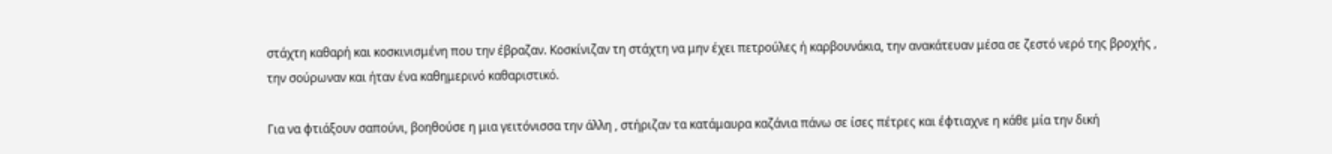στάχτη καθαρή και κοσκινισμένη που την έβραζαν. Κοσκίνιζαν τη στάχτη να μην έχει πετρούλες ή καρβουνάκια, την ανακάτευαν μέσα σε ζεστό νερό της βροχής , την σούρωναν και ήταν ένα καθημερινό καθαριστικό.

Για να φτιάξουν σαπούνι, βοηθούσε η μια γειτόνισσα την άλλη , στήριζαν τα κατάμαυρα καζάνια πάνω σε ίσες πέτρες και έφτιαχνε η κάθε μία την δική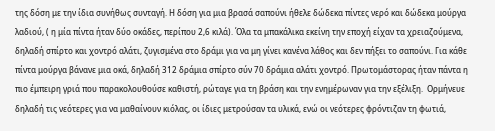της δόση με την ίδια συνήθως συνταγή. Η δόση για μια βρασά σαπούνι ήθελε δώδεκα πίντες νερό και δώδεκα μούργα λαδιού, ( η μία πίντα ήταν δύο οκάδες, περίπου 2,6 κιλά). Όλα τα μπακάλικα εκείνη την εποχή είχαν τα χρειαζούμενα, δηλαδή σπίρτο και χοντρό αλάτι, ζυγισμένα στο δράμι για να μη γίνει κανένα λάθος και δεν πήξει το σαπούνι. Για κάθε πίντα μούργα βάνανε μια οκά, δηλαδή 312 δράμια σπίρτο σύν 70 δράμια αλάτι χοντρό. Πρωτομάστορας ήταν πάντα η πιο έμπειρη γριά που παρακολουθούσε καθιστή, ρώταγε για τη βράση και την ενημέρωναν για την εξέλιξη.  Ορμήνευε δηλαδή τις νεότερες για να μαθαίνουν κιόλας, οι ίδιες μετρούσαν τα υλικά, ενώ οι νεότερες φρόντιζαν τη φωτιά,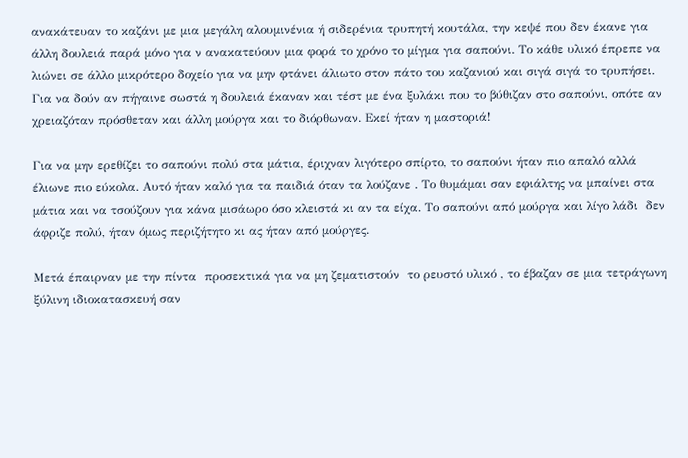ανακάτευαν το καζάνι με μια μεγάλη αλουμινένια ή σιδερένια τρυπητή κουτάλα, την κεψέ που δεν έκανε για άλλη δουλειά παρά μόνο για ν ανακατεύουν μια φορά το χρόνο το μίγμα για σαπούνι. Το κάθε υλικό έπρεπε να λιώνει σε άλλο μικρότερο δοχείο για να μην φτάνει άλιωτο στον πάτο του καζανιού και σιγά σιγά το τρυπήσει. Για να δούν αν πήγαινε σωστά η δουλειά έκαναν και τέστ με ένα ξυλάκι που το βύθιζαν στο σαπούνι, οπότε αν χρειαζόταν πρόσθεταν και άλλη μούργα και το διόρθωναν. Εκεί ήταν η μαστοριά!

Για να μην ερεθίζει το σαπούνι πολύ στα μάτια, έριχναν λιγότερο σπίρτο, το σαπούνι ήταν πιο απαλό αλλά έλιωνε πιο εύκολα. Αυτό ήταν καλό για τα παιδιά όταν τα λούζανε . Το θυμάμαι σαν εφιάλτης να μπαίνει στα μάτια και να τσούζουν για κάνα μισάωρο όσο κλειστά κι αν τα είχα. Το σαπούνι από μούργα και λίγο λάδι  δεν άφριζε πολύ, ήταν όμως περιζήτητο κι ας ήταν από μούργες.

Μετά έπαιρναν με την πίντα  προσεκτικά για να μη ζεματιστούν  το ρευστό υλικό , το έβαζαν σε μια τετράγωνη ξύλινη ιδιοκατασκευή σαν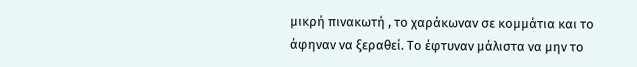μικρή πινακωτή , το χαράκωναν σε κομμάτια και το άφηναν να ξεραθεί. Το έφτυναν μάλιστα να μην το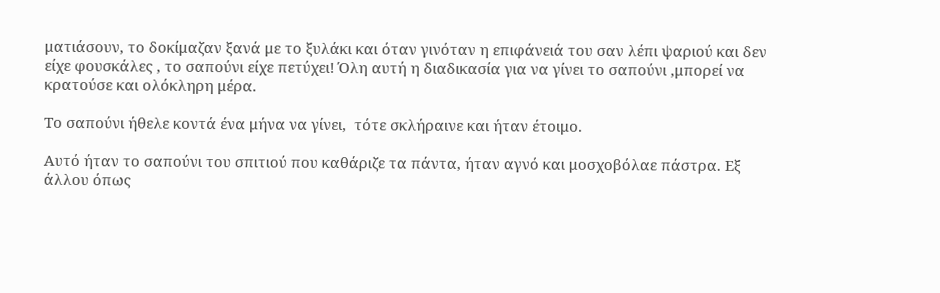ματιάσουν, το δοκίμαζαν ξανά με το ξυλάκι και όταν γινόταν η επιφάνειά του σαν λέπι ψαριού και δεν είχε φουσκάλες , το σαπούνι είχε πετύχει! Όλη αυτή η διαδικασία για να γίνει το σαπούνι ,μπορεί να κρατούσε και ολόκληρη μέρα.

Το σαπούνι ήθελε κοντά ένα μήνα να γίνει,  τότε σκλήραινε και ήταν έτοιμο.

Αυτό ήταν το σαπούνι του σπιτιού που καθάριζε τα πάντα, ήταν αγνό και μοσχοβόλαε πάστρα. Εξ άλλου όπως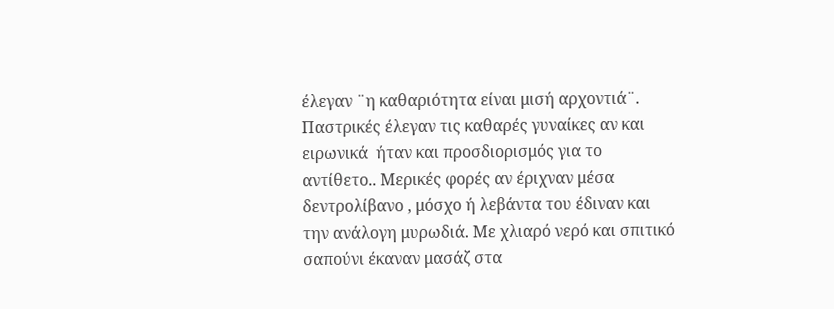έλεγαν ¨η καθαριότητα είναι μισή αρχοντιά¨. Παστρικές έλεγαν τις καθαρές γυναίκες αν και ειρωνικά  ήταν και προσδιορισμός για το αντίθετο.. Μερικές φορές αν έριχναν μέσα δεντρολίβανο , μόσχο ή λεβάντα του έδιναν και την ανάλογη μυρωδιά. Με χλιαρό νερό και σπιτικό σαπούνι έκαναν μασάζ στα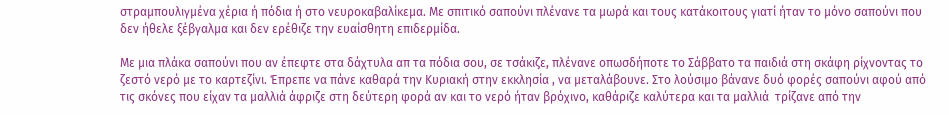στραμπουλιγμένα χέρια ή πόδια ή στο νευροκαβαλίκεμα. Με σπιτικό σαπούνι πλένανε τα μωρά και τους κατάκοιτους γιατί ήταν το μόνο σαπούνι που δεν ήθελε ξέβγαλμα και δεν ερέθιζε την ευαίσθητη επιδερμίδα.

Με μια πλάκα σαπούνι που αν έπεφτε στα δάχτυλα απ τα πόδια σου, σε τσάκιζε, πλένανε οπωσδήποτε το Σάββατο τα παιδιά στη σκάφη ρίχνοντας το  ζεστό νερό με το καρτεζίνι. Έπρεπε να πάνε καθαρά την Κυριακή στην εκκλησία , να μεταλάβουνε. Στο λούσιμο βάνανε δυό φορές σαπούνι αφού από τις σκόνες που είχαν τα μαλλιά άφριζε στη δεύτερη φορά αν και το νερό ήταν βρόχινο, καθάριζε καλύτερα και τα μαλλιά  τρίζανε από την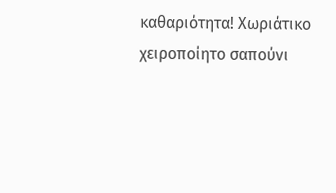καθαριότητα! Χωριάτικο χειροποίητο σαπούνι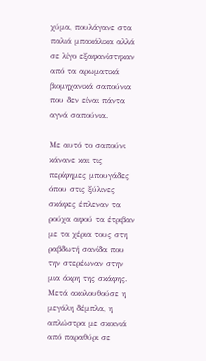χύμα, πουλάγανε στα παλιά μπακάλικα αλλά σε λίγο εξαφανίστηκαν από τα αρωματικά βιομηχανικά σαπούνια που δεν είναι πάντα αγνά σαπούνια.

Με αυτό το σαπούνι κάνανε και τις περίφημες μπουγάδες όπου στις ξύλινες σκάφες έπλεναν τα ρούχα αφού τα έτριβαν με τα χέρια τους στη ραβδωτή σανίδα που την στερέωναν στην μια άκρη της σκάφης.  Μετά ακολουθούσε η μεγάλη δέμπλα, η απλώστρα με σκοινιά από παραθύρι σε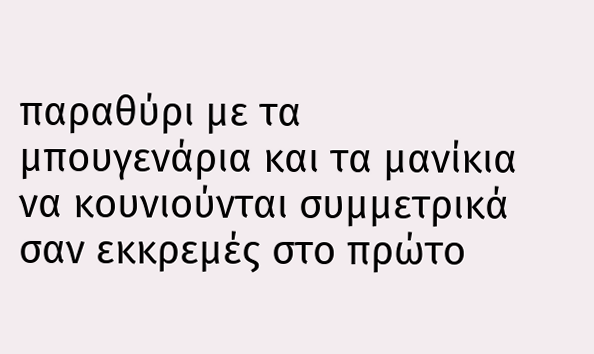παραθύρι με τα μπουγενάρια και τα μανίκια να κουνιούνται συμμετρικά σαν εκκρεμές στο πρώτο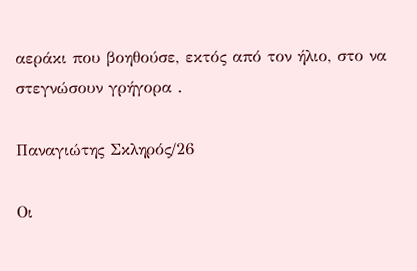αεράκι που βοηθούσε, εκτός από τον ήλιο, στο να στεγνώσουν γρήγορα .

Παναγιώτης Σκληρός/26

Οι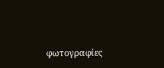φωτογραφίες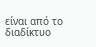είναι από το διαδίκτυο